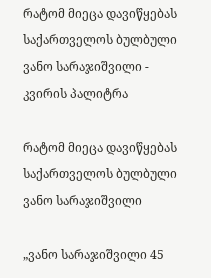რატომ მიეცა დავიწყებას საქართველოს ბულბული ვანო სარაჯიშვილი - კვირის პალიტრა

რატომ მიეცა დავიწყებას საქართველოს ბულბული ვანო სარაჯიშვილი

„ვანო სარაჯიშვილი 45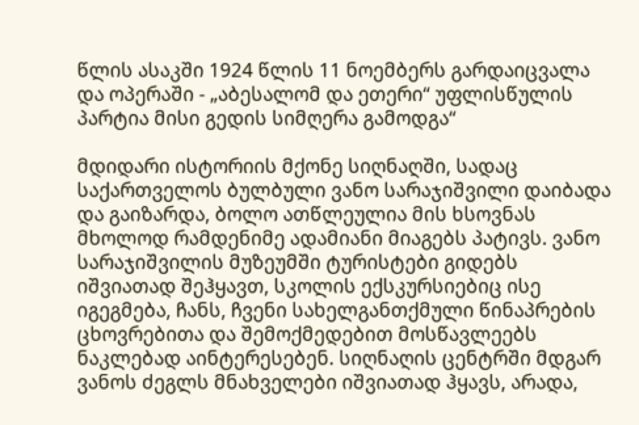წლის ასაკში 1924 წლის 11 ნოემბერს გარდაიცვალა და ოპერაში - „აბესალომ და ეთერი“ უფლისწულის პარტია მისი გედის სიმღერა გამოდგა“

მდიდარი ისტორიის მქონე სიღნაღში, სადაც საქართველოს ბულბული ვანო სარაჯიშვილი დაიბადა და გაიზარდა, ბოლო ათწლეულია მის ხსოვნას მხოლოდ რამდენიმე ადამიანი მიაგებს პატივს. ვანო სარაჯიშვილის მუზეუმში ტურისტები გიდებს იშვიათად შეჰყავთ, სკოლის ექსკურსიებიც ისე იგეგმება, ჩანს, ჩვენი სახელგანთქმული წინაპრების ცხოვრებითა და შემოქმედებით მოსწავლეებს ნაკლებად აინტერესებენ. სიღნაღის ცენტრში მდგარ ვანოს ძეგლს მნახველები იშვიათად ჰყავს, არადა,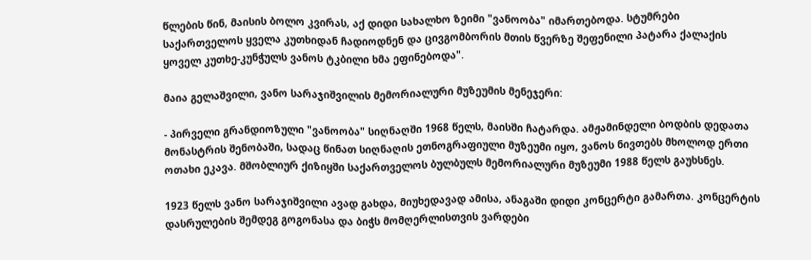წლების წინ, მაისის ბოლო კვირას, აქ დიდი სახალხო ზეიმი "ვანოობა" იმართებოდა. სტუმრები საქართველოს ყველა კუთხიდან ჩადიოდნენ და ცივგომბორის მთის წვერზე შეფენილი პატარა ქალაქის ყოველ კუთხე-კუნჭულს ვანოს ტკბილი ხმა ეფინებოდა".

მაია გელაშვილი, ვანო სარაჯიშვილის მემორიალური მუზეუმის მენეჯერი:

- პირველი გრანდიოზული "ვანოობა" სიღნაღში 1968 წელს, მაისში ჩატარდა. ამჟამინდელი ბოდბის დედათა მონასტრის შენობაში, სადაც წინათ სიღნაღის ეთნოგრაფიული მუზეუმი იყო, ვანოს ნივთებს მხოლოდ ერთი ოთახი ეკავა. მშობლიურ ქიზიყში საქართველოს ბულბულს მემორიალური მუზეუმი 1988 წელს გაუხსნეს.

1923 წელს ვანო სარაჯიშვილი ავად გახდა, მიუხედავად ამისა, ანაგაში დიდი კონცერტი გამართა. კონცერტის დასრულების შემდეგ გოგონასა და ბიჭს მომღერლისთვის ვარდები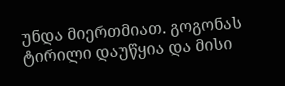უნდა მიერთმიათ. გოგონას ტირილი დაუწყია და მისი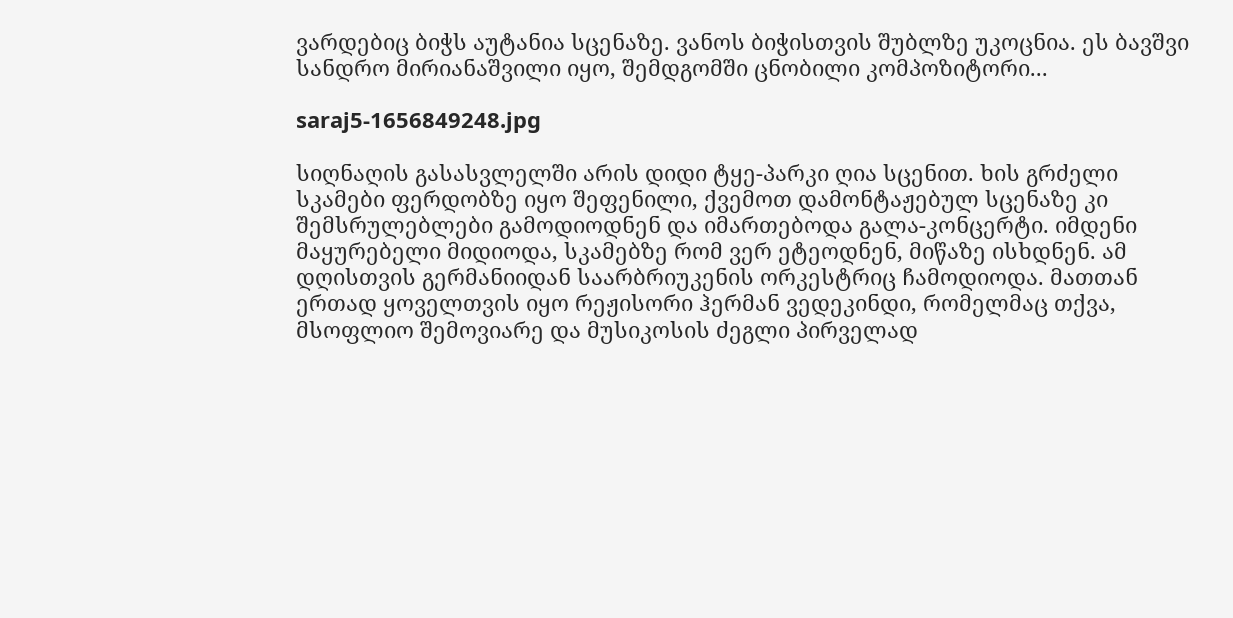ვარდებიც ბიჭს აუტანია სცენაზე. ვანოს ბიჭისთვის შუბლზე უკოცნია. ეს ბავშვი სანდრო მირიანაშვილი იყო, შემდგომში ცნობილი კომპოზიტორი...

saraj5-1656849248.jpg

სიღნაღის გასასვლელში არის დიდი ტყე-პარკი ღია სცენით. ხის გრძელი სკამები ფერდობზე იყო შეფენილი, ქვემოთ დამონტაჟებულ სცენაზე კი შემსრულებლები გამოდიოდნენ და იმართებოდა გალა-კონცერტი. იმდენი მაყურებელი მიდიოდა, სკამებზე რომ ვერ ეტეოდნენ, მიწაზე ისხდნენ. ამ დღისთვის გერმანიიდან საარბრიუკენის ორკესტრიც ჩამოდიოდა. მათთან ერთად ყოველთვის იყო რეჟისორი ჰერმან ვედეკინდი, რომელმაც თქვა, მსოფლიო შემოვიარე და მუსიკოსის ძეგლი პირველად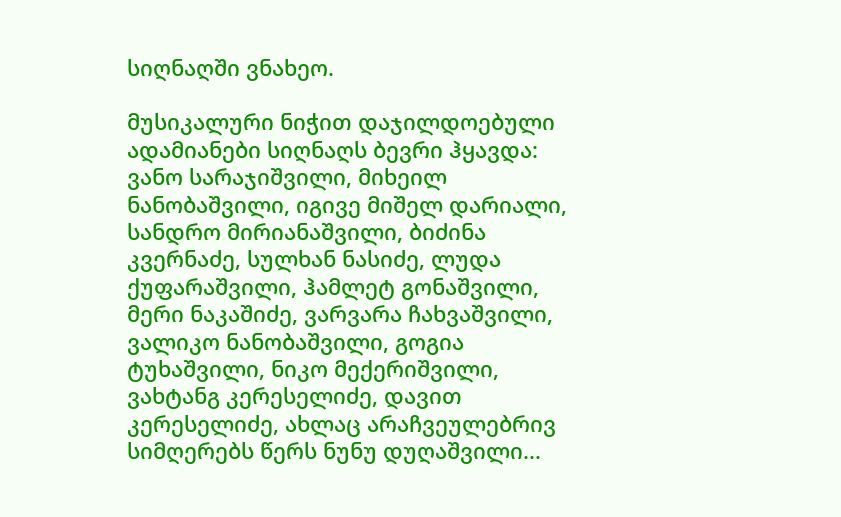სიღნაღში ვნახეო.

მუსიკალური ნიჭით დაჯილდოებული ადამიანები სიღნაღს ბევრი ჰყავდა: ვანო სარაჯიშვილი, მიხეილ ნანობაშვილი, იგივე მიშელ დარიალი, სანდრო მირიანაშვილი, ბიძინა კვერნაძე, სულხან ნასიძე, ლუდა ქუფარაშვილი, ჰამლეტ გონაშვილი, მერი ნაკაშიძე, ვარვარა ჩახვაშვილი, ვალიკო ნანობაშვილი, გოგია ტუხაშვილი, ნიკო მექერიშვილი, ვახტანგ კერესელიძე, დავით კერესელიძე, ახლაც არაჩვეულებრივ სიმღერებს წერს ნუნუ დუღაშვილი...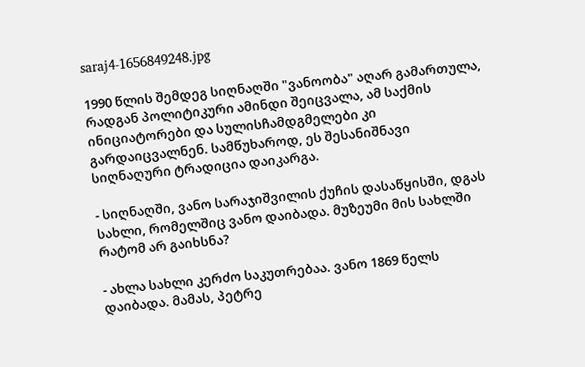saraj4-1656849248.jpg

1990 წლის შემდეგ სიღნაღში "ვანოობა" აღარ გამართულა, რადგან პოლიტიკური ამინდი შეიცვალა, ამ საქმის ინიციატორები და სულისჩამდგმელები კი გარდაიცვალნენ. სამწუხაროდ, ეს შესანიშნავი სიღნაღური ტრადიცია დაიკარგა.

- სიღნაღში, ვანო სარაჯიშვილის ქუჩის დასაწყისში, დგას სახლი, რომელშიც ვანო დაიბადა. მუზეუმი მის სახლში რატომ არ გაიხსნა?

- ახლა სახლი კერძო საკუთრებაა. ვანო 1869 წელს დაიბადა. მამას, პეტრე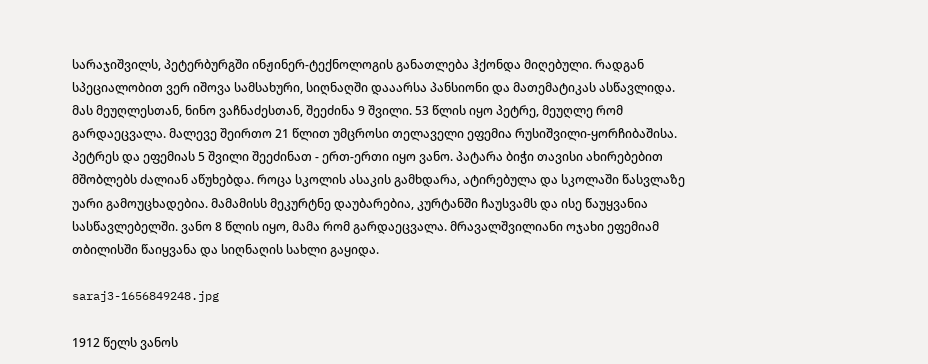სარაჯიშვილს, პეტერბურგში ინჟინერ-ტექნოლოგის განათლება ჰქონდა მიღებული. რადგან სპეციალობით ვერ იშოვა სამსახური, სიღნაღში დააარსა პანსიონი და მათემატიკას ასწავლიდა. მას მეუღლესთან, ნინო ვაჩნაძესთან, შეეძინა 9 შვილი. 53 წლის იყო პეტრე, მეუღლე რომ გარდაეცვალა. მალევე შეირთო 21 წლით უმცროსი თელაველი ეფემია რუსიშვილი-ყორჩიბაშისა. პეტრეს და ეფემიას 5 შვილი შეეძინათ - ერთ-ერთი იყო ვანო. პატარა ბიჭი თავისი ახირებებით მშობლებს ძალიან აწუხებდა. როცა სკოლის ასაკის გამხდარა, ატირებულა და სკოლაში წასვლაზე უარი გამოუცხადებია. მამამისს მეკურტნე დაუბარებია, კურტანში ჩაუსვამს და ისე წაუყვანია სასწავლებელში. ვანო 8 წლის იყო, მამა რომ გარდაეცვალა. მრავალშვილიანი ოჯახი ეფემიამ თბილისში წაიყვანა და სიღნაღის სახლი გაყიდა.

saraj3-1656849248.jpg

1912 წელს ვანოს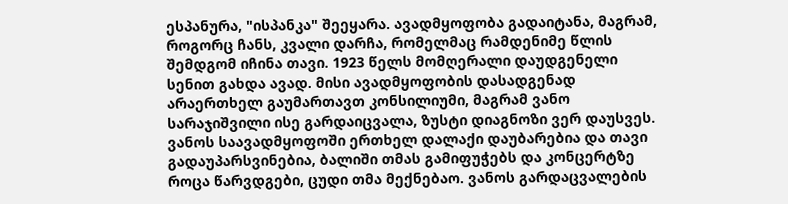ესპანურა, "ისპანკა" შეეყარა. ავადმყოფობა გადაიტანა, მაგრამ, როგორც ჩანს, კვალი დარჩა, რომელმაც რამდენიმე წლის შემდგომ იჩინა თავი. 1923 წელს მომღერალი დაუდგენელი სენით გახდა ავად. მისი ავადმყოფობის დასადგენად არაერთხელ გაუმართავთ კონსილიუმი, მაგრამ ვანო სარაჯიშვილი ისე გარდაიცვალა, ზუსტი დიაგნოზი ვერ დაუსვეს. ვანოს საავადმყოფოში ერთხელ დალაქი დაუბარებია და თავი გადაუპარსვინებია, ბალიში თმას გამიფუჭებს და კონცერტზე როცა წარვდგები, ცუდი თმა მექნებაო. ვანოს გარდაცვალების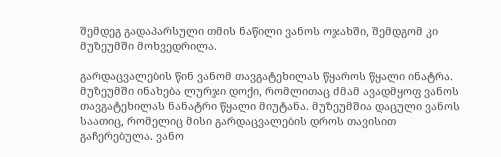შემდეგ გადაპარსული თმის ნაწილი ვანოს ოჯახში, შემდგომ კი მუზეუმში მოხვედრილა.

გარდაცვალების წინ ვანომ თავგატეხილას წყაროს წყალი ინატრა. მუზეუმში ინახება ლურჯი დოქი, რომლითაც ძმამ ავადმყოფ ვანოს თავგატეხილას ნანატრი წყალი მიუტანა. მუზეუმშია დაცული ვანოს საათიც, რომელიც მისი გარდაცვალების დროს თავისით გაჩერებულა. ვანო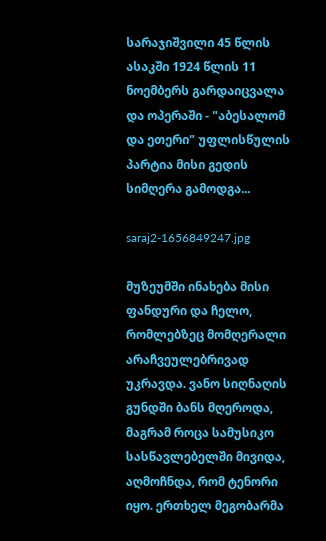სარაჯიშვილი 45 წლის ასაკში 1924 წლის 11 ნოემბერს გარდაიცვალა და ოპერაში - "აბესალომ და ეთერი" უფლისწულის პარტია მისი გედის სიმღერა გამოდგა...

saraj2-1656849247.jpg

მუზეუმში ინახება მისი ფანდური და ჩელო, რომლებზეც მომღერალი არაჩვეულებრივად უკრავდა. ვანო სიღნაღის გუნდში ბანს მღეროდა, მაგრამ როცა სამუსიკო სასწავლებელში მივიდა, აღმოჩნდა, რომ ტენორი იყო. ერთხელ მეგობარმა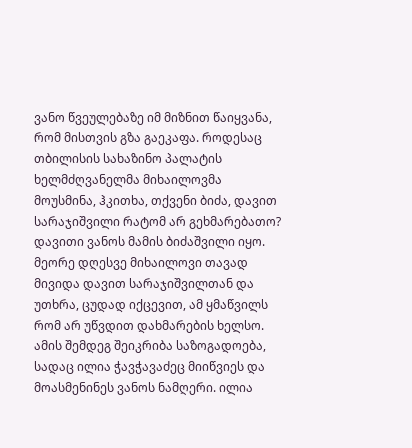ვანო წვეულებაზე იმ მიზნით წაიყვანა, რომ მისთვის გზა გაეკაფა. როდესაც თბილისის სახაზინო პალატის ხელმძღვანელმა მიხაილოვმა მოუსმინა, ჰკითხა, თქვენი ბიძა, დავით სარაჯიშვილი რატომ არ გეხმარებათო? დავითი ვანოს მამის ბიძაშვილი იყო. მეორე დღესვე მიხაილოვი თავად მივიდა დავით სარაჯიშვილთან და უთხრა, ცუდად იქცევით, ამ ყმაწვილს რომ არ უწვდით დახმარების ხელსო. ამის შემდეგ შეიკრიბა საზოგადოება, სადაც ილია ჭავჭავაძეც მიიწვიეს და მოასმენინეს ვანოს ნამღერი. ილია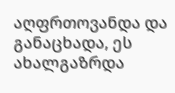აღფრთოვანდა და განაცხადა, ეს ახალგაზრდა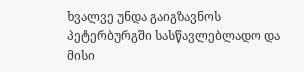ხვალვე უნდა გაიგზავნოს პეტერბურგში სასწავლებლადო და მისი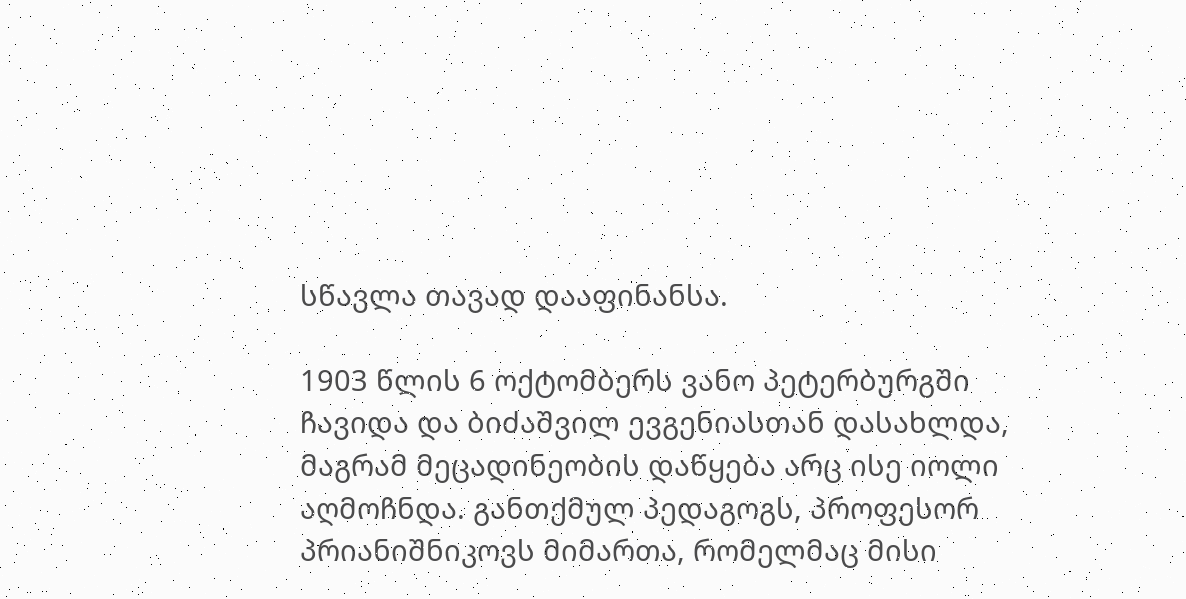სწავლა თავად დააფინანსა.

1903 წლის 6 ოქტომბერს ვანო პეტერბურგში ჩავიდა და ბიძაშვილ ევგენიასთან დასახლდა, მაგრამ მეცადინეობის დაწყება არც ისე იოლი აღმოჩნდა. განთქმულ პედაგოგს, პროფესორ პრიანიშნიკოვს მიმართა, რომელმაც მისი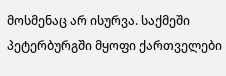მოსმენაც არ ისურვა. საქმეში პეტერბურგში მყოფი ქართველები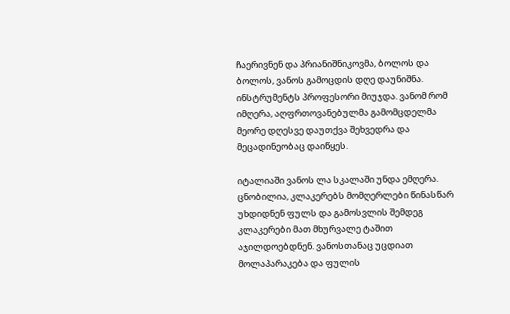ჩაერივნენ და პრიანიშნიკოვმა, ბოლოს და ბოლოს, ვანოს გამოცდის დღე დაუნიშნა. ინსტრუმენტს პროფესორი მიუჯდა. ვანომ რომ იმღერა, აღფრთოვანებულმა გამომცდელმა მეორე დღესვე დაუთქვა შეხვედრა და მეცადინეობაც დაიწყეს.

იტალიაში ვანოს ლა სკალაში უნდა ემღერა. ცნობილია, კლაკერებს მომღერლები წინასწარ უხდიდნენ ფულს და გამოსვლის შემდეგ კლაკერები მათ მხურვალე ტაშით აჯილდოებდნენ. ვანოსთანაც უცდიათ მოლაპარაკება და ფულის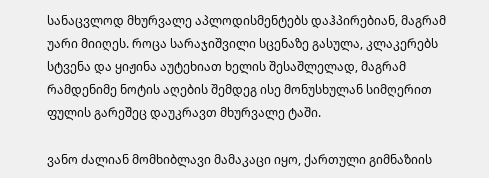სანაცვლოდ მხურვალე აპლოდისმენტებს დაჰპირებიან, მაგრამ უარი მიიღეს. როცა სარაჯიშვილი სცენაზე გასულა, კლაკერებს სტვენა და ყიჟინა აუტეხიათ ხელის შესაშლელად, მაგრამ რამდენიმე ნოტის აღების შემდეგ ისე მონუსხულან სიმღერით ფულის გარეშეც დაუკრავთ მხურვალე ტაში.

ვანო ძალიან მომხიბლავი მამაკაცი იყო, ქართული გიმნაზიის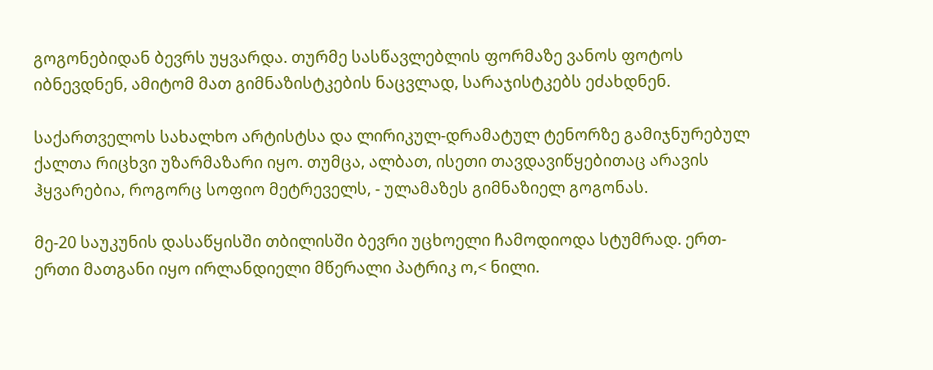გოგონებიდან ბევრს უყვარდა. თურმე სასწავლებლის ფორმაზე ვანოს ფოტოს იბნევდნენ, ამიტომ მათ გიმნაზისტკების ნაცვლად, სარაჯისტკებს ეძახდნენ.

საქართველოს სახალხო არტისტსა და ლირიკულ-დრამატულ ტენორზე გამიჯნურებულ ქალთა რიცხვი უზარმაზარი იყო. თუმცა, ალბათ, ისეთი თავდავიწყებითაც არავის ჰყვარებია, როგორც სოფიო მეტრეველს, - ულამაზეს გიმნაზიელ გოგონას.

მე-20 საუკუნის დასაწყისში თბილისში ბევრი უცხოელი ჩამოდიოდა სტუმრად. ერთ-ერთი მათგანი იყო ირლანდიელი მწერალი პატრიკ ო,< ნილი.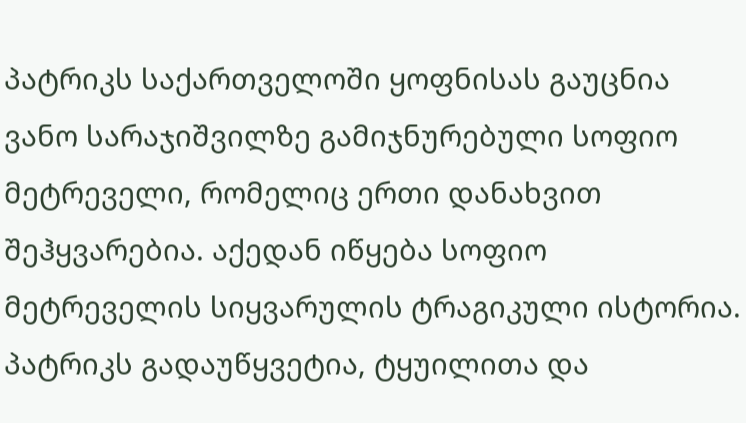პატრიკს საქართველოში ყოფნისას გაუცნია ვანო სარაჯიშვილზე გამიჯნურებული სოფიო მეტრეველი, რომელიც ერთი დანახვით შეჰყვარებია. აქედან იწყება სოფიო მეტრეველის სიყვარულის ტრაგიკული ისტორია. პატრიკს გადაუწყვეტია, ტყუილითა და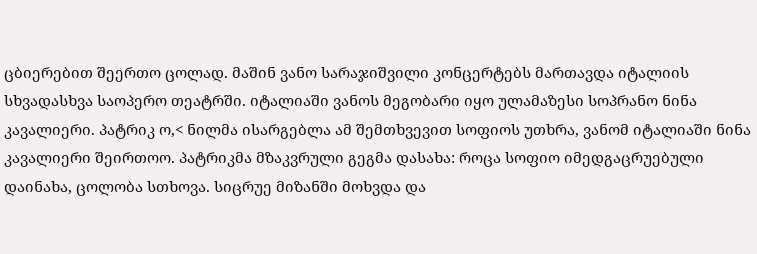ცბიერებით შეერთო ცოლად. მაშინ ვანო სარაჯიშვილი კონცერტებს მართავდა იტალიის სხვადასხვა საოპერო თეატრში. იტალიაში ვანოს მეგობარი იყო ულამაზესი სოპრანო ნინა კავალიერი. პატრიკ ო,< ნილმა ისარგებლა ამ შემთხვევით სოფიოს უთხრა, ვანომ იტალიაში ნინა კავალიერი შეირთოო. პატრიკმა მზაკვრული გეგმა დასახა: როცა სოფიო იმედგაცრუებული დაინახა, ცოლობა სთხოვა. სიცრუე მიზანში მოხვდა და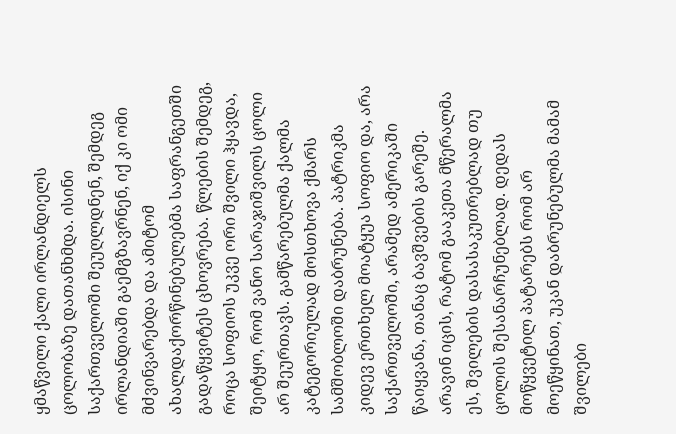ყმაწვილი ქალი ირლანდიელს ცოლობაზე დათანხმდა. ისინი საქართველოში შეუღლდნენ, შემდეგ ირლანდიაში გაემგზავრნენ, იქ კი ომი მძვინვარებდა და ამიტომ ახალდაქორწინებულებმა საფრანგეთში გადაწყვიტეს ცხოვრება. წლების შემდეგ, როცა სოფიოს უკვე ორი შვილი ჰყავდა, შეიტყო, რომ ვანო სარაჯიშვილს ცოლი არ შეურთავს. გამწარებულმა ქალმა კატეგორიულად მოსთხოვა ქმარს სამშობლოში დაბრუნება. პატრიკმა კიდევ ერთხელ მოატყუა სოფიო და, არა საქართველოში, არამედ ამერიკაში წაიყვანა, თანაც ბავშვების გარეშე. არავინ იცის, რატომ გააკეთა მწერალმა ეს, შვილების დასასაკუთრებლად თუ ცოლის შესანარჩუნებლად. დედას მოწყვეტილ პატარებს რომ არ მოეწყინათ, უკან დაბრუნებულმა მამამ შვილები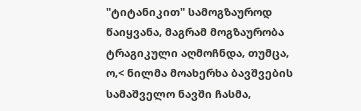"ტიტანიკით" სამოგზაუროდ წაიყვანა, მაგრამ მოგზაურობა ტრაგიკული აღმოჩნდა, თუმცა, ო,< ნილმა მოახერხა ბავშვების სამაშველო ნავში ჩასმა,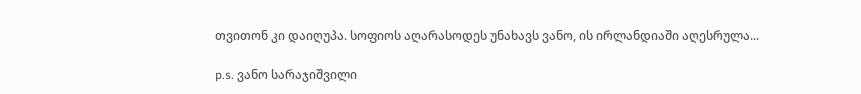თვითონ კი დაიღუპა. სოფიოს აღარასოდეს უნახავს ვანო, ის ირლანდიაში აღესრულა...

p.s. ვანო სარაჯიშვილი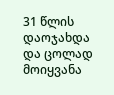31 წლის დაოჯახდა და ცოლად მოიყვანა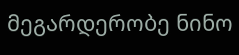მეგარდერობე ნინო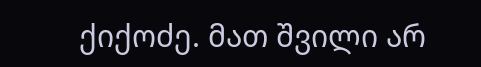ქიქოძე. მათ შვილი არ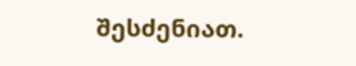შესძენიათ.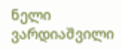ნელი ვარდიაშვილი